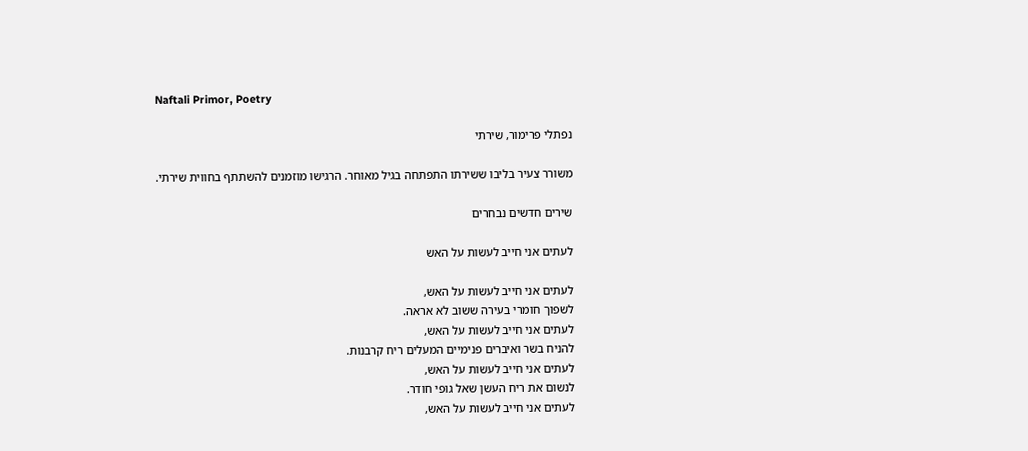Naftali Primor, Poetry

נפתלי פרימור, שירתי

משורר צעיר בליבו ששירתו התפתחה בגיל מאוחר. הרגישו מוזמנים להשתתף בחווית שירתי.

שירים חדשים נבחרים

לעתים אני חייב לעשות על האש

לעתים אני חייב לעשות על האש,
לשפוך חומרי בעירה ששוב לא אראה.
לעתים אני חייב לעשות על האש,
להניח בשר ואיברים פנימיים המעלים ריח קרבנות.
לעתים אני חייב לעשות על האש,
לנשום את ריח העשן שאל גופי חודר.
לעתים אני חייב לעשות על האש,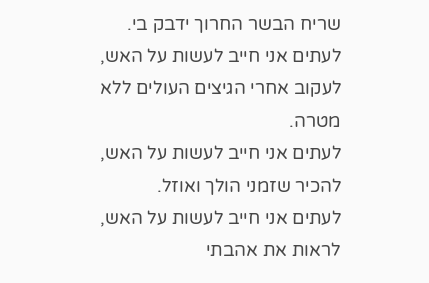שריח הבשר החרוך ידבק בי.
לעתים אני חייב לעשות על האש,
לעקוב אחרי הגיצים העולים ללא מטרה.
לעתים אני חייב לעשות על האש,
להכיר שזמני הולך ואוזל.
לעתים אני חייב לעשות על האש,
לראות את אהבתי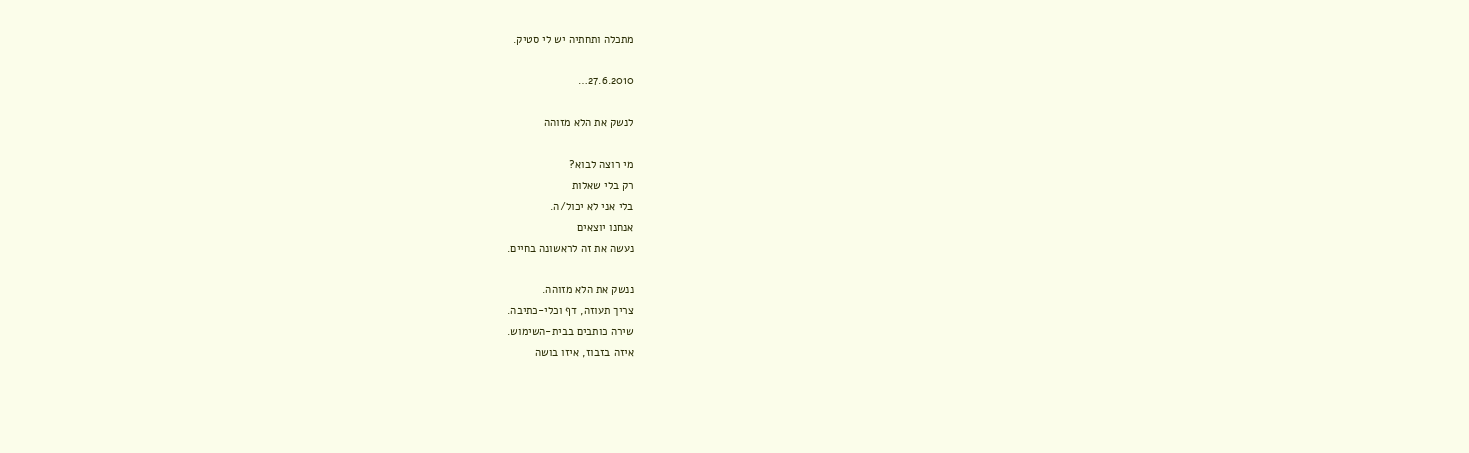מתכלה ותחתיה יש לי סטיק.

27.6.2010…

לנשק את הלא מזוהה

מי רוצה לבוא?
רק בלי שאלות
בלי אני לא יכול/ה.
אנחנו יוצאים
נעשה את זה לראשונה בחיים.

ננשק את הלא מזוהה.
צריך תעוזה, דף וכלי-כתיבה.
שירה כותבים בבית-השימוש.
איזה בזבוז, איזו בושה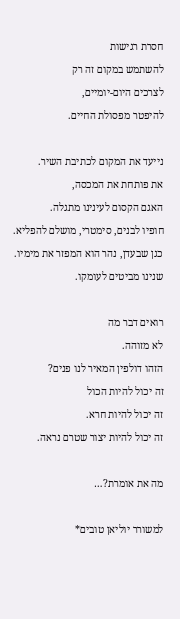חסרת רגישות
להשתמש במקום זה רק
לצרכים היום-יומיים,
להיפטר מפסולת החיים.

נייעד את המקום לכתיבת השיר.
את פותחת את המכסה,
האגם הקסום לעינינו מתגלה.
חופיו לבנים, סימטרי, מושלם להפליא.
כגן שבעדן, נהר הוא המפזר את מימיו.
שנינו מביטים לעומקו.

רואים דבר מה
לא מזוהה.
הזהו דולפין המאיר לנו פנים?
זה יכול להיות הכול
זה יכול להיות חרא.
זה יכול להיות יצור שטרם נראה.

מה את אומרת?…

למשורר יוליאן טובים*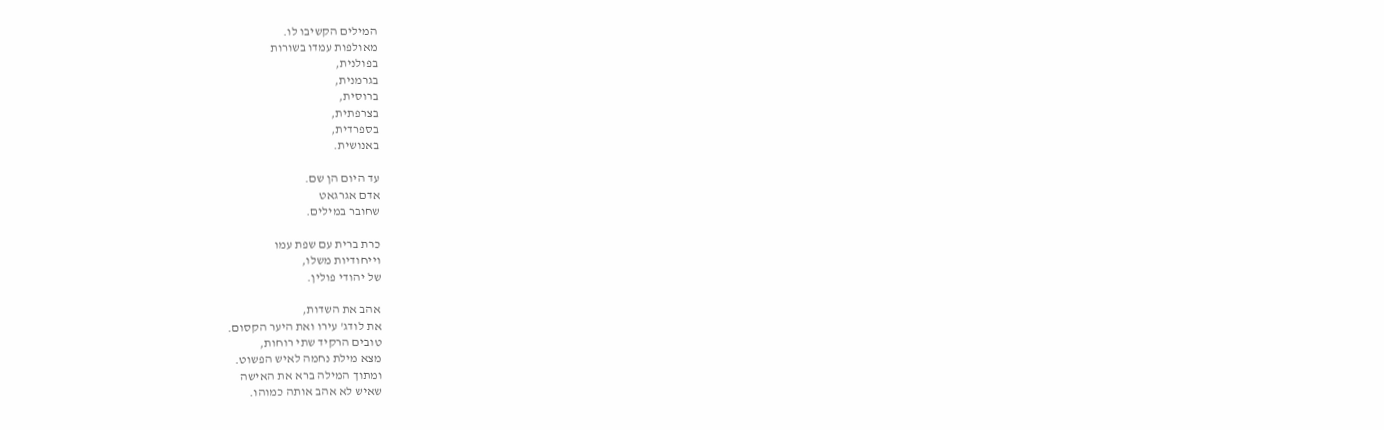המילים הקשיבו לו.
מאולפות עמדו בשורות
בפולנית,
בגרמנית,
ברוסית,
בצרפתית,
בספרדית,
באנושית.

עד היום הן שם.
אדם אגרגאט
שחובר במילים.

כרת ברית עם שפת עמו
וייחודיות משלו,
של יהודי פולין.

אהב את השדות,
את לודג' עירו ואת היער הקסום.
טובים הרקיד שתי רוחות,
מצא מילת נחמה לאיש הפשוט.
ומתוך המילה ברא את האישה
שאיש לא אהב אותה כמוהו.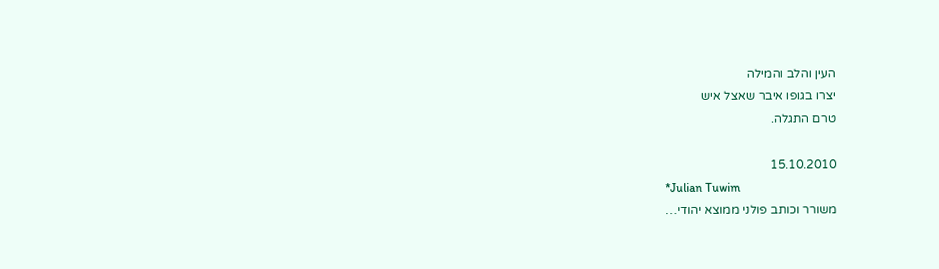העין והלב והמילה
יצרו בגופו איבר שאצל איש
טרם התגלה.

15.10.2010
*Julian Tuwim
משורר וכותב פולני ממוצא יהודי…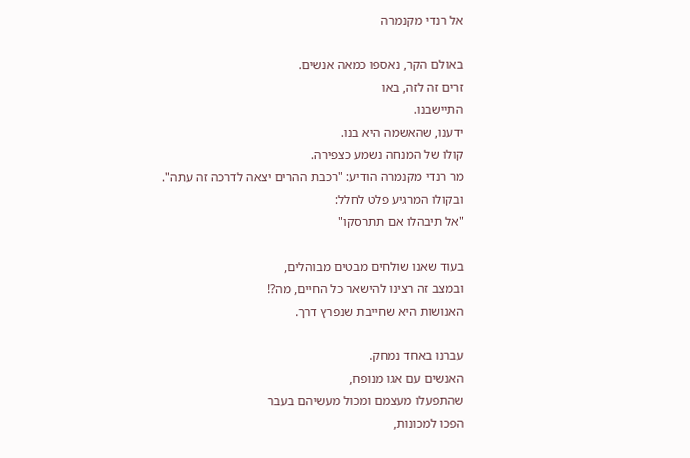אל רנדי מקנמרה

באולם הקר, נאספו כמאה אנשים.
זרים זה לזה, באו
התיישבנו.
ידענו, שהאשמה היא בנו.
קולו של המנחה נשמע כצפירה.
מר רנדי מקנמרה הודיע: "רכבת ההרים יצאה לדרכה זה עתה".
ובקולו המרגיע פלט לחלל:
"אל תיבהלו אם תתרסקו"

בעוד שאנו שולחים מבטים מבוהלים,
ובמצב זה רצינו להישאר כל החיים, מה?!
האנושות היא שחייבת שנפרץ דרך.

עברנו באחד נמחק.
האנשים עם אגו מנופח,
שהתפעלו מעצמם ומכול מעשיהם בעבר
הפכו למכונות,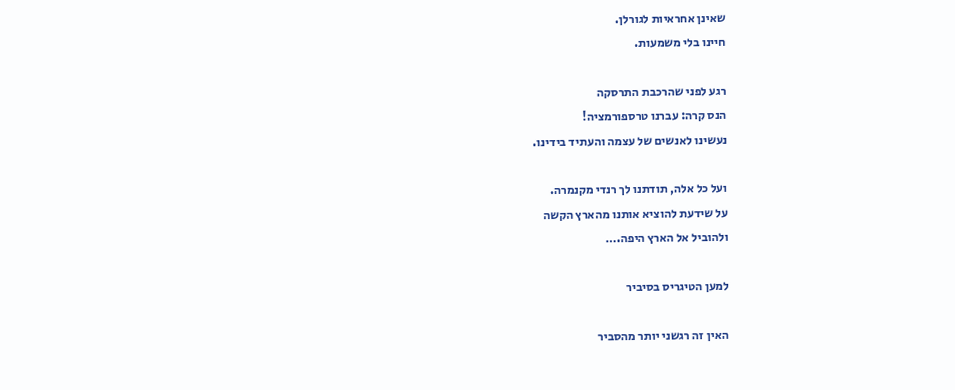שאינן אחראיות לגורלן.
חיינו בלי משמעות.

רגע לפני שהרכבת התרסקה
הנס קרה: עברנו טרספורמציה!
נעשינו לאנשים של עצמה והעתיד בידינו.

ועל כל אלה, תודתנו לך רנדי מקנמרה.
על שידעת להוציא אותנו מהארץ הקשה
ולהוביל אל הארץ היפה.…

למען הטיגריס בסיביר

האין זה רגשני יותר מהסביר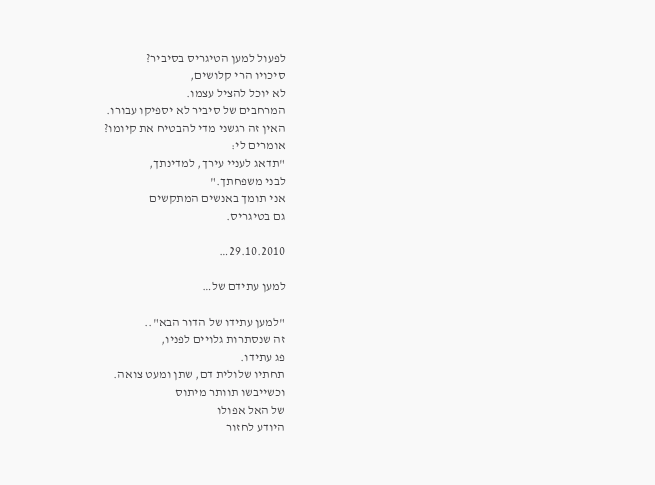לפעול למען הטיגריס בסיביר?
סיכויו הרי קלושים,
לא יוכל להציל עצמו.
המרחבים של סיביר לא יספיקו עבורו.
האין זה רגשני מדי להבטיח את קיומו?
אומרים לי:
"תדאג לעניי עירך, למדינתך,
לבני משפחתך."
אני תומך באנשים המתקשים
גם בטיגריס.

29.10.2010…

למען עתידם של…

"למען עתידו של הדור הבא"..
זה שנסתרות גלויים לפניו,
פג עתידו.
תחתיו שלולית דם, שתן ומעט צואה.
וכשייבשו תוותר מיתוס
של האל אפולו
היודע לחזור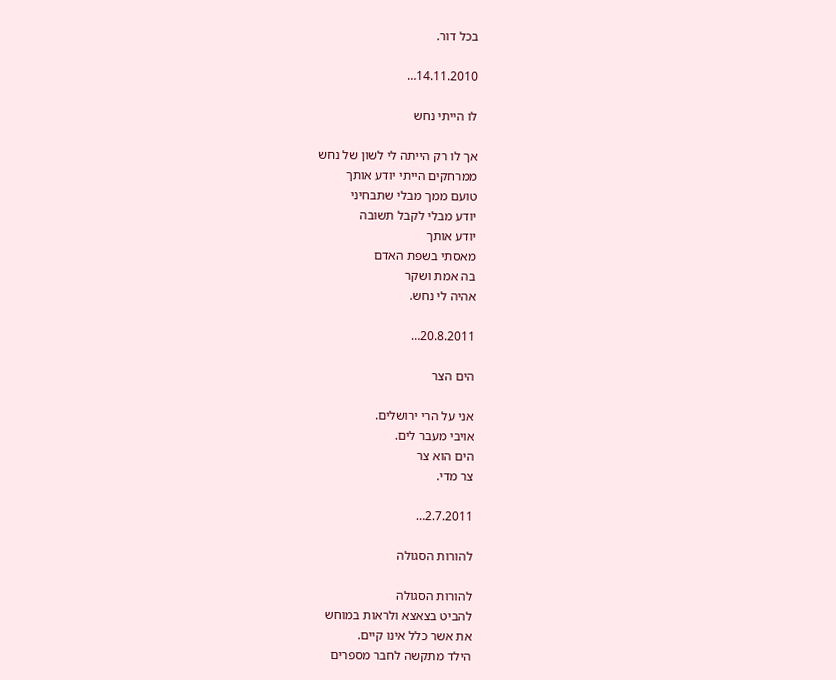בכל דור.

14.11.2010…

לו הייתי נחש

אך לו רק הייתה לי לשון של נחש
ממרחקים הייתי יודע אותך
טועם ממך מבלי שתבחיני
יודע מבלי לקבל תשובה
יודע אותך
מאסתי בשפת האדם
בה אמת ושקר
אהיה לי נחש.

20.8.2011…

הים הצר

אני על הרי ירושלים.
אויבי מעבר לים.
הים הוא צר
צר מדי.

2.7.2011…

להורות הסגולה

להורות הסגולה
להביט בצאצא ולראות במוחש
את אשר כלל אינו קיים.
הילד מתקשה לחבר מספרים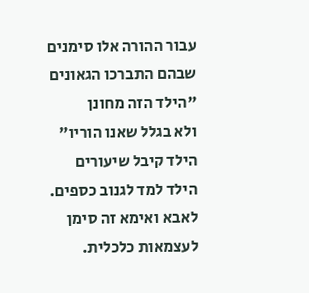עבור ההורה אלו סימנים
שבהם התברכו הגאונים
"הילד הזה מחונן
ולא בגלל שאנו הוריו"
הילד קיבל שיעורים
הילד למד לגנוב כספים.
לאבא ואימא זה סימן
לעצמאות כלכלית.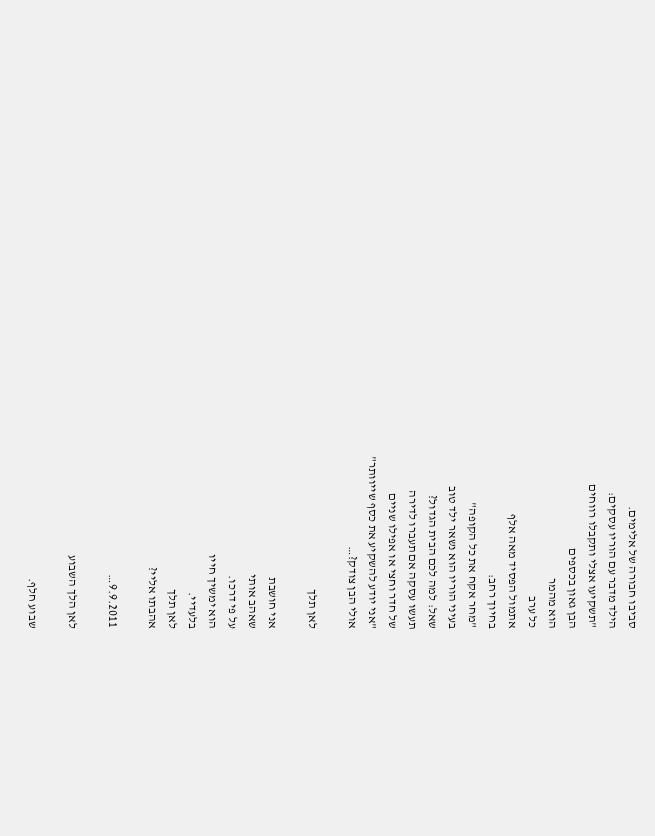סביבו חבורה של אלימים.
הילד מדבר עם הוריו עסקים:
"תשקיעו אצלי ותקבלו רווחים
הבן גאון בכספים
הוא מהמר
כל ערב
אתמול הפסיד מאה אלף
בחיוך רחב:
"מחר אקח את כל הקופה"
בעיני הוריו הוא נשאר ילד טוב
שאל: למה לכם הבית הגדול?
תעשו עסקה אם תעברו לדירה
של חדר וחצי או אפילו שניים
"אני יודע להשקיע את כסף שייוותר"
אולי הבן צודק?…

לאן תלך

אני חושבת
שאהב אותי
על פי דרכו.
הוא ימשיך חייו
בלעדיי.
לאן תלך
אהבתו אליי?

9.9.2011…

לאן הלך השבוע

שבוע חלף.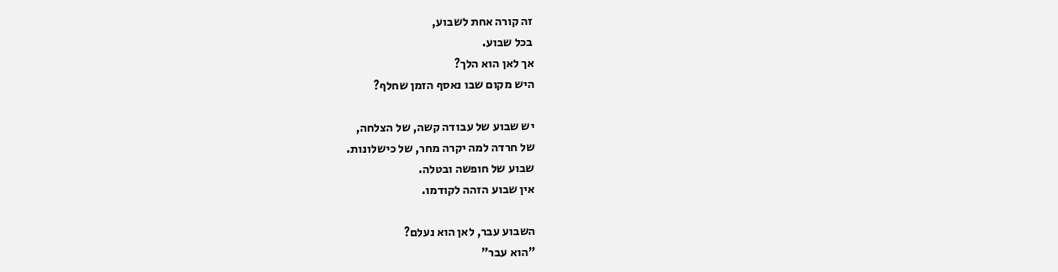זה קורה אחת לשבוע,
בכל שבוע.
אך לאן הוא הלך?
היש מקום שבו נאסף הזמן שחלף?

יש שבוע של עבודה קשה, של הצלחה,
של חרדה למה יקרה מחר, של כישלונות.
שבוע של חופשה ובטלה.
אין שבוע הזהה לקודמו.

השבוע עבר, לאן הוא נעלם?
"הוא עבר"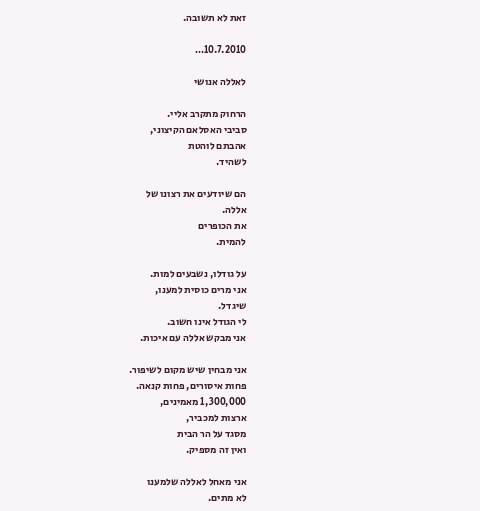זאת לא תשובה.

10.7.2010…

לאללה אנושי

הרחוק מתקרב אליי.
סביבי האסלאם הקיצוני,
אהבתם לוהטת
לשהיד.

הם שיודעים את רצונו של
אללה.
את הכופרים
להמית.

על גודלו, נשבעים למות.
אני מרים כוסית למענו,
שיגדל.
לי הגודל אינו חשוב.
אני מבקש אללה עם איכות.

אני מבחין שיש מקום לשיפור.
פחות איסורים, פחות קנאה.
1,300,000 מאמינים,
ארצות למכביר,
מסגד על הר הבית
ואין זה מספיק.

אני מאחל לאללה שלמענו
לא מתים.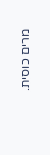מרים כוסית.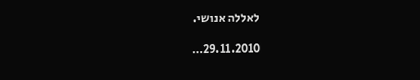לאללה אנושי.

29.11.2010…